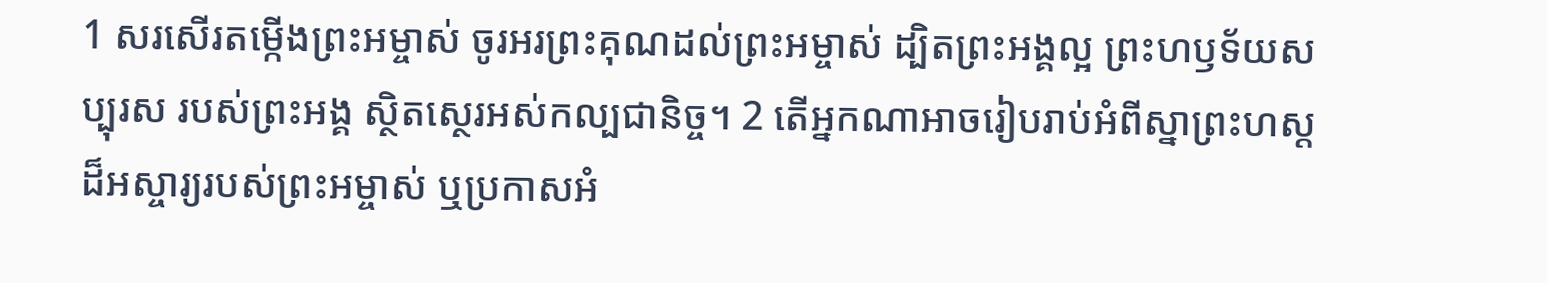1 សរសើរតម្កើងព្រះអម្ចាស់ ចូរអរព្រះគុណដល់ព្រះអម្ចាស់ ដ្បិតព្រះអង្គល្អ ព្រះហឫទ័យសប្បុរស របស់ព្រះអង្គ ស្ថិតស្ថេរអស់កល្បជានិច្ច។ 2 តើអ្នកណាអាចរៀបរាប់អំពីស្នាព្រះហស្ដ ដ៏អស្ចារ្យរបស់ព្រះអម្ចាស់ ឬប្រកាសអំ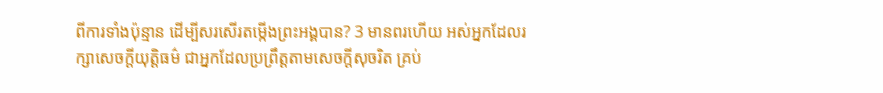ពីការទាំងប៉ុន្មាន ដើម្បីសរសើរតម្កើងព្រះអង្គបាន? 3 មានពរហើយ អស់អ្នកដែលរក្សាសេចក្ដីយុត្តិធម៌ ជាអ្នកដែលប្រព្រឹត្តតាមសេចក្ដីសុចរិត គ្រប់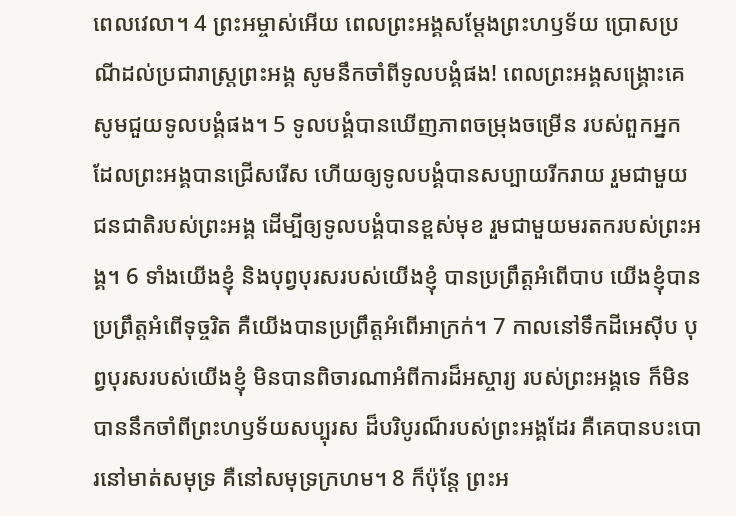ពេលវេលា។ 4 ព្រះអម្ចាស់អើយ ពេលព្រះអង្គសម្ដែងព្រះហឫទ័យ ប្រោសប្រណីដល់ប្រជារាស្ត្រព្រះអង្គ សូមនឹកចាំពីទូលបង្គំផង! ពេលព្រះអង្គសង្គ្រោះគេ សូមជួយទូលបង្គំផង។ 5 ទូលបង្គំបានឃើញភាពចម្រុងចម្រើន របស់ពួកអ្នកដែលព្រះអង្គបានជ្រើសរើស ហើយឲ្យទូលបង្គំបានសប្បាយរីករាយ រួមជាមួយជនជាតិរបស់ព្រះអង្គ ដើម្បីឲ្យទូលបង្គំបានខ្ពស់មុខ រួមជាមួយមរតករបស់ព្រះអង្គ។ 6 ទាំងយើងខ្ញុំ និងបុព្វបុរសរបស់យើងខ្ញុំ បានប្រព្រឹត្តអំពើបាប យើងខ្ញុំបានប្រព្រឹត្តអំពើទុច្ចរិត គឺយើងបានប្រព្រឹត្តអំពើអាក្រក់។ 7 កាលនៅទឹកដីអេស៊ីប បុព្វបុរសរបស់យើងខ្ញុំ មិនបានពិចារណាអំពីការដ៏អស្ចារ្យ របស់ព្រះអង្គទេ ក៏មិនបាននឹកចាំពីព្រះហឫទ័យសប្បុរស ដ៏បរិបូរណ៏របស់ព្រះអង្គដែរ គឺគេបានបះបោរនៅមាត់សមុទ្រ គឺនៅសមុទ្រក្រហម។ 8 ក៏ប៉ុន្ដែ ព្រះអ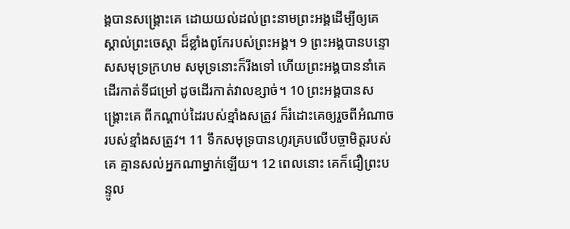ង្គបានសង្គ្រោះគេ ដោយយល់ដល់ព្រះនាមព្រះអង្គដើម្បីឲ្យគេស្គាល់ព្រះចេស្តា ដ៏ខ្លាំងពូកែរបស់ព្រះអង្គ។ 9 ព្រះអង្គបានបន្ទោសសមុទ្រក្រហម សមុទ្រនោះក៏រីងទៅ ហើយព្រះអង្គបាននាំគេដើរកាត់ទីជម្រៅ ដូចដើរកាត់វាលខ្សាច់។ 10 ព្រះអង្គបានសង្គ្រោះគេ ពីកណ្ដាប់ដៃរបស់ខ្មាំងសត្រូវ ក៏រំដោះគេឲ្យរួចពីអំណាចរបស់ខ្មាំងសត្រូវ។ 11 ទឹកសមុទ្របានហូរគ្របលើបច្ចាមិត្តរបស់គេ គ្មានសល់អ្នកណាម្នាក់ឡើយ។ 12 ពេលនោះ គេក៏ជឿព្រះបន្ទូល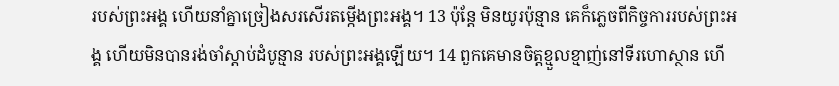របស់ព្រះអង្គ ហើយនាំគ្នាច្រៀងសរសើរតម្កើងព្រះអង្គ។ 13 ប៉ុន្ដែ មិនយូរប៉ុន្មាន គេក៏ភ្លេចពីកិច្ចការរបស់ព្រះអង្គ ហើយមិនបានរង់ចាំស្តាប់ដំបូន្មាន របស់ព្រះអង្គឡើយ។ 14 ពួកគេមានចិត្តខ្មួលខ្មាញ់នៅទីរហោស្ថាន ហើ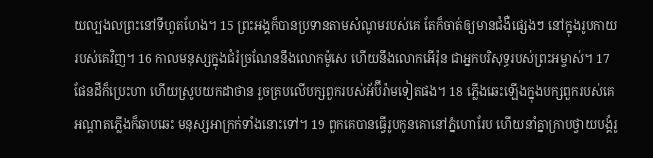យល្បងលព្រះនៅទីហួតហែង។ 15 ព្រះអង្គក៏បានប្រទានតាមសំណូមរបស់គេ តែក៏ចាត់ឲ្យមានជំងឺផ្សេងៗ នៅក្នុងរូបកាយរបស់គេវិញ។ 16 កាលមនុស្សក្នុងជំរំច្រណែននឹងលោកម៉ូសេ ហើយនឹងលោកអើរ៉ុន ជាអ្នកបរិសុទ្ធរបស់ព្រះអម្ចាស់។ 17 ផែនដីក៏ប្រេះហា ហើយស្រូបយកដាថាន រួចគ្របលើបក្សពួករបស់អ័ប៊ីរ៉ាមទៀតផង។ 18 ភ្លើងឆេះឡើងក្នុងបក្សពួករបស់គេ អណ្ដាតភ្លើងក៏ឆាបឆេះ មនុស្សអាក្រក់ទាំងនោះទៅ។ 19 ពួកគេបានធ្វើរូបកូនគោនៅភ្នំហោរែប ហើយនាំគ្នាក្រាបថ្វាយបង្គំរូ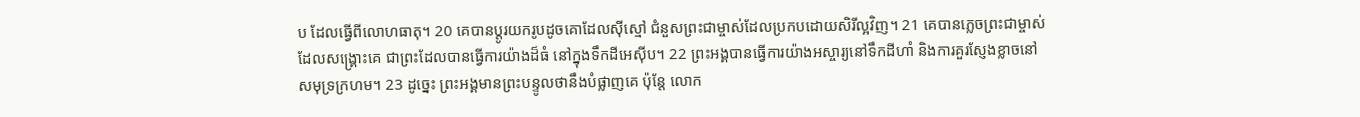ប ដែលធ្វើពីលោហធាតុ។ 20 គេបានប្តូរយករូបដូចគោដែលស៊ីស្មៅ ជំនួសព្រះជាម្ចាស់ដែលប្រកបដោយសិរីល្អវិញ។ 21 គេបានភ្លេចព្រះជាម្ចាស់ដែលសង្គ្រោះគេ ជាព្រះដែលបានធ្វើការយ៉ាងដ៏ធំ នៅក្នុងទឹកដីអេស៊ីប។ 22 ព្រះអង្គបានធ្វើការយ៉ាងអស្ចារ្យនៅទឹកដីហាំ និងការគួរស្ញែងខ្លាចនៅសមុទ្រក្រហម។ 23 ដូច្នេះ ព្រះអង្គមានព្រះបន្ទូលថានឹងបំផ្លាញគេ ប៉ុន្តែ លោក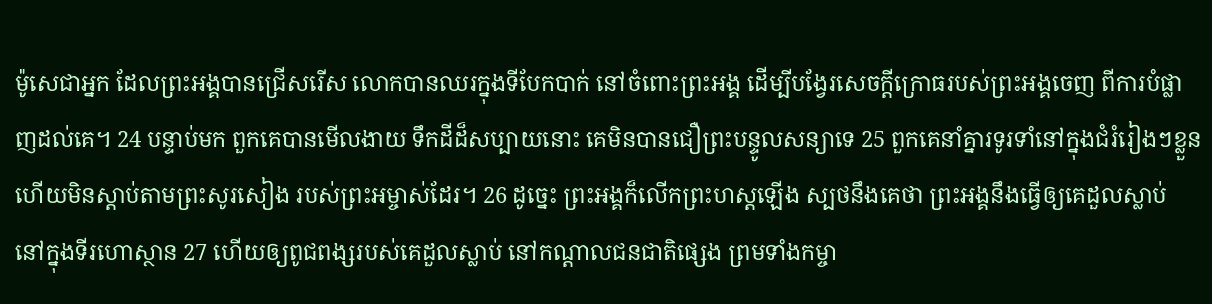ម៉ូសេជាអ្នក ដែលព្រះអង្គបានជ្រើសរើស លោកបានឈរក្នុងទីបែកបាក់ នៅចំពោះព្រះអង្គ ដើម្បីបង្វែរសេចក្ដីក្រោធរបស់ព្រះអង្គចេញ ពីការបំផ្លាញដល់គេ។ 24 បន្ទាប់មក ពួកគេបានមើលងាយ ទឹកដីដ៏សប្បាយនោះ គេមិនបានជឿព្រះបន្ទូលសន្យាទេ 25 ពួកគេនាំគ្នារទូរទាំនៅក្នុងជំរំរៀងៗខ្លួន ហើយមិនស្តាប់តាមព្រះសូរសៀង របស់ព្រះអម្ចាស់ដែរ។ 26 ដូច្នេះ ព្រះអង្គក៏លើកព្រះហស្តឡើង ស្បថនឹងគេថា ព្រះអង្គនឹងធ្វើឲ្យគេដួលស្លាប់ នៅក្នុងទីរហោស្ថាន 27 ហើយឲ្យពូជពង្សរបស់គេដួលស្លាប់ នៅកណ្ដាលជនជាតិផ្សេង ព្រមទាំងកម្ចា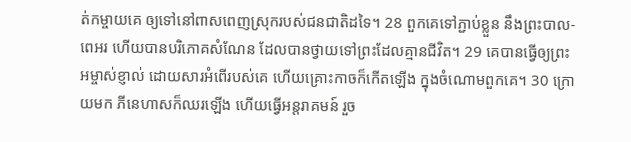ត់កម្ចាយគេ ឲ្យទៅនៅពាសពេញស្រុករបស់ជនជាតិដទៃ។ 28 ពួកគេទៅភ្ជាប់ខ្លួន នឹងព្រះបាល-ពេអរ ហើយបានបរិភោគសំណែន ដែលបានថ្វាយទៅព្រះដែលគ្មានជីវិត។ 29 គេបានធ្វើឲ្យព្រះអម្ចាស់ខ្ញាល់ ដោយសារអំពើរបស់គេ ហើយគ្រោះកាចក៏កើតឡើង ក្នុងចំណោមពួកគេ។ 30 ក្រោយមក ភីនេហាសក៏ឈរឡើង ហើយធ្វើអន្តរាគមន៍ រួច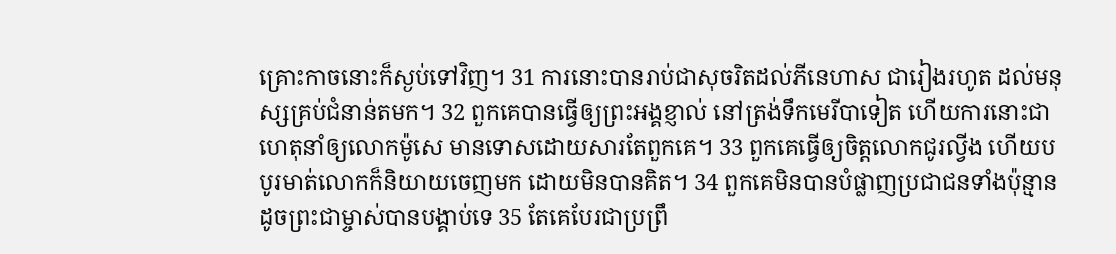គ្រោះកាចនោះក៏ស្ងប់ទៅវិញ។ 31 ការនោះបានរាប់ជាសុចរិតដល់ភីនេហាស ជារៀងរហូត ដល់មនុស្សគ្រប់ជំនាន់តមក។ 32 ពួកគេបានធ្វើឲ្យព្រះអង្គខ្ញាល់ នៅត្រង់ទឹកមេរីបាទៀត ហើយការនោះជាហេតុនាំឲ្យលោកម៉ូសេ មានទោសដោយសារតែពួកគេ។ 33 ពួកគេធ្វើឲ្យចិត្តលោកជូរល្វីង ហើយបបូរមាត់លោកក៏និយាយចេញមក ដោយមិនបានគិត។ 34 ពួកគេមិនបានបំផ្លាញប្រជាជនទាំងប៉ុន្មាន ដូចព្រះជាម្ចាស់បានបង្គាប់ទេ 35 តែគេបែរជាប្រព្រឹ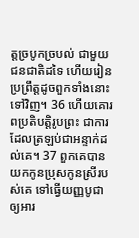ត្តច្របូកច្របល់ ជាមួយជនជាតិដទៃ ហើយរៀនប្រព្រឹត្តដូចពួកទាំងនោះទៅវិញ។ 36 ហើយគោរពប្រតិបត្តិរូបព្រះ ជាការដែលត្រឡប់ជាអន្ទាក់ដល់គេ។ 37 ពួកគេបានយកកូនប្រុសកូនស្រីរបស់គេ ទៅធ្វើយញ្ញបូជាឲ្យអារ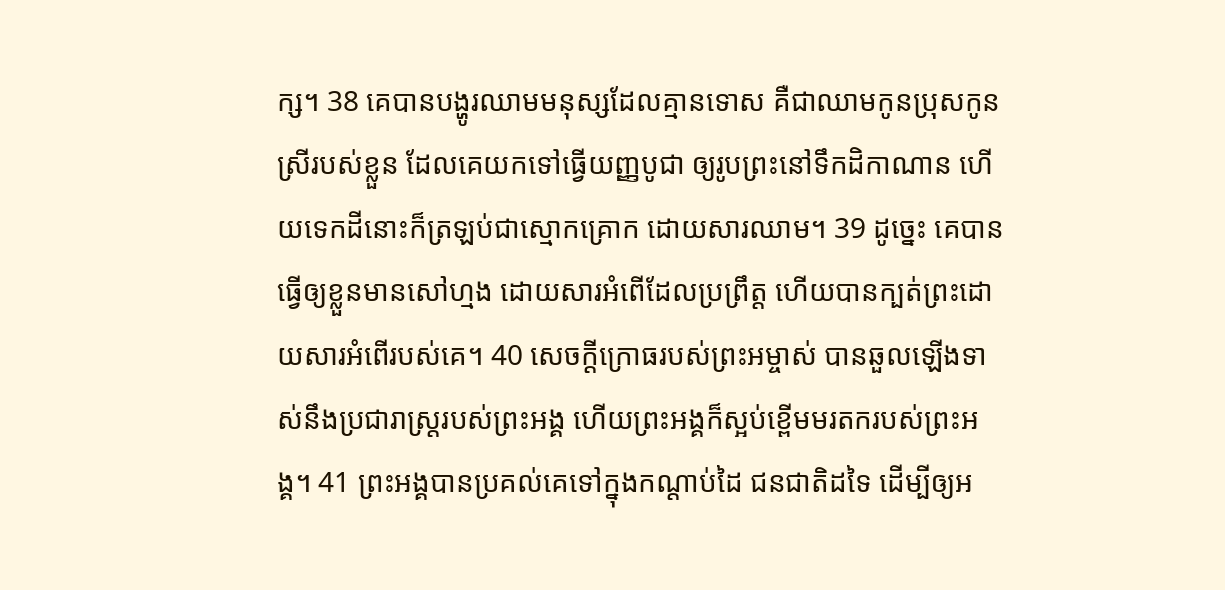ក្ស។ 38 គេបានបង្ហូរឈាមមនុស្សដែលគ្មានទោស គឺជាឈាមកូនប្រុសកូនស្រីរបស់ខ្លួន ដែលគេយកទៅធ្វើយញ្ញបូជា ឲ្យរូបព្រះនៅទឹកដិកាណាន ហើយទេកដីនោះក៏ត្រឡប់ជាស្មោកគ្រោក ដោយសារឈាម។ 39 ដូច្នេះ គេបានធ្វើឲ្យខ្លួនមានសៅហ្មង ដោយសារអំពើដែលប្រព្រឹត្ត ហើយបានក្បត់ព្រះដោយសារអំពើរបស់គេ។ 40 សេចក្ដីក្រោធរបស់ព្រះអម្ចាស់ បានឆួលឡើងទាស់នឹងប្រជារាស្ត្ររបស់ព្រះអង្គ ហើយព្រះអង្គក៏ស្អប់ខ្ពើមមរតករបស់ព្រះអង្គ។ 41 ព្រះអង្គបានប្រគល់គេទៅក្នុងកណ្ដាប់ដៃ ជនជាតិដទៃ ដើម្បីឲ្យអ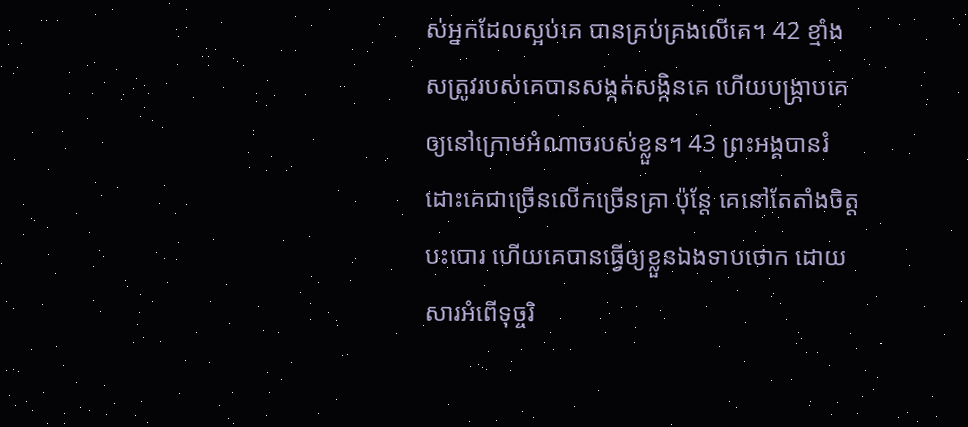ស់អ្នកដែលស្អប់គេ បានគ្រប់គ្រងលើគេ។ 42 ខ្មាំងសត្រូវរបស់គេបានសង្កត់សង្កិនគេ ហើយបង្ក្រាបគេ ឲ្យនៅក្រោមអំណាចរបស់ខ្លួន។ 43 ព្រះអង្គបានរំដោះគេជាច្រើនលើកច្រើនគ្រា ប៉ុន្តែ គេនៅតែតាំងចិត្តបះបោរ ហើយគេបានធ្វើឲ្យខ្លួនឯងទាបថោក ដោយសារអំពើទុច្ចរិ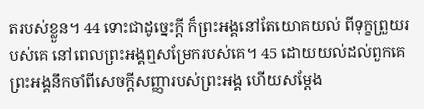តរបស់ខ្លួន។ 44 ទោះជាដូច្នេះក្ដី ក៏ព្រះអង្គនៅតែយោគយល់ ពីទុក្ខព្រួយរបស់គេ នៅពេលព្រះអង្គឮសម្រែករបស់គេ។ 45 ដោយយល់ដល់ពួកគេ ព្រះអង្គនឹកចាំពីសេចក្ដីសញ្ញារបស់ព្រះអង្គ ហើយសម្ដែង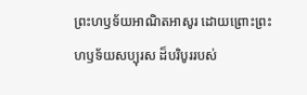ព្រះហឫទ័យអាណិតអាសូរ ដោយព្រោះព្រះហឫទ័យសប្បុរស ដ៏បរិបូររបស់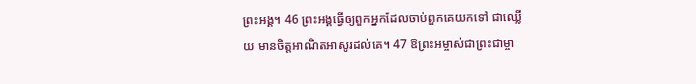ព្រះអង្គ។ 46 ព្រះអង្គធ្វើឲ្យពួកអ្នកដែលចាប់ពួកគេយកទៅ ជាឈ្លើយ មានចិត្តអាណិតអាសូរដល់គេ។ 47 ឱព្រះអម្ចាស់ជាព្រះជាម្ចា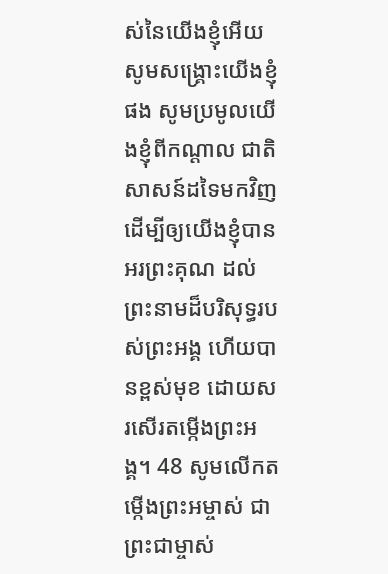ស់នៃយើងខ្ញុំអើយ សូមសង្គ្រោះយើងខ្ញុំផង សូមប្រមូលយើងខ្ញុំពីកណ្ដាល ជាតិសាសន៍ដទៃមកវិញ ដើម្បីឲ្យយើងខ្ញុំបានអរព្រះគុណ ដល់ព្រះនាមដ៏បរិសុទ្ធរបស់ព្រះអង្គ ហើយបានខ្ពស់មុខ ដោយសរសើរតម្កើងព្រះអង្គ។ 48 សូមលើកតម្កើងព្រះអម្ចាស់ ជាព្រះជាម្ចាស់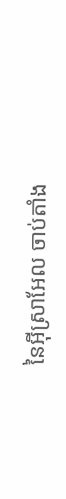នៃអុីស្រាអែល ចាប់តាំង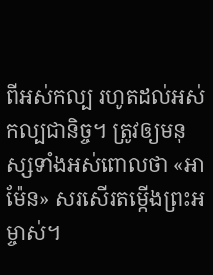ពីអស់កល្ប រហូតដល់អស់កល្បជានិច្ច។ ត្រូវឲ្យមនុស្សទាំងអស់ពោលថា «អាម៉ែន» សរសើរតម្កើងព្រះអម្ចាស់។